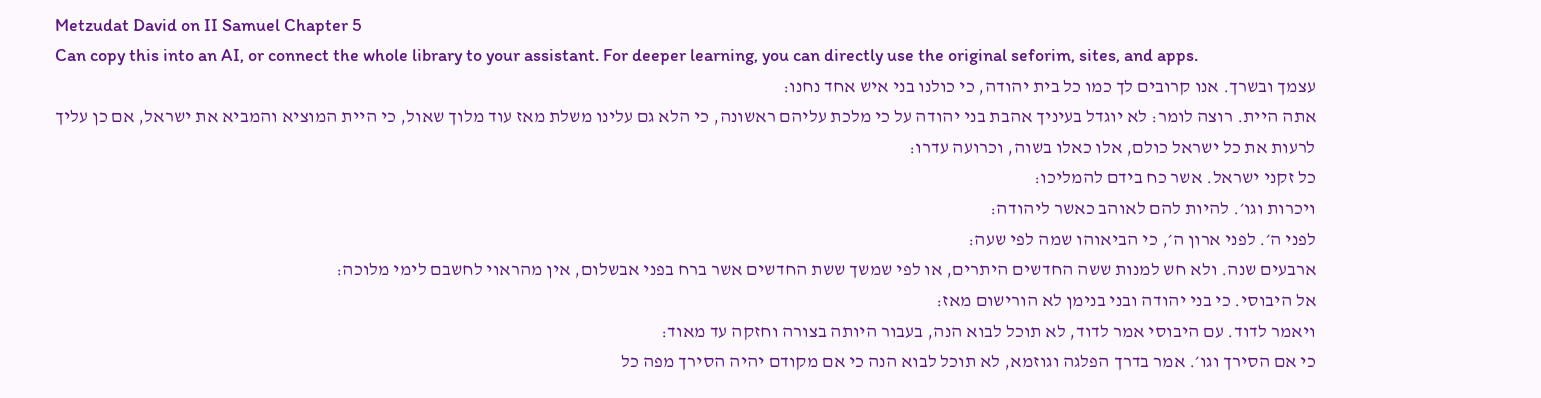Metzudat David on II Samuel Chapter 5
Can copy this into an AI, or connect the whole library to your assistant. For deeper learning, you can directly use the original seforim, sites, and apps.
עצמך ובשרך. אנו קרובים לך כמו כל בית יהודה, כי כולנו בני איש אחד נחנו:
אתה היית. רוצה לומר: לא יוגדל בעיניך אהבת בני יהודה על כי מלכת עליהם ראשונה, כי הלא גם עלינו משלת מאז עוד מלוך שאול, כי היית המוציא והמביא את ישראל, אם כן עליך לרעות את כל ישראל כולם, אלו כאלו בשוה, וכרועה עדרו:
כל זקני ישראל. אשר כח בידם להמליכו:
ויכרות וגו׳. להיות להם לאוהב כאשר ליהודה:
לפני ה׳. לפני ארון ה׳, כי הביאוהו שמה לפי שעה:
ארבעים שנה. ולא חש למנות ששה החדשים היתרים, או לפי שמשך ששת החדשים אשר ברח בפני אבשלום, אין מהראוי לחשבם לימי מלוכה:
אל היבוסי. כי בני יהודה ובני בנימן לא הורישום מאז:
ויאמר לדוד. עם היבוסי אמר לדוד, לא תוכל לבוא הנה, בעבור היותה בצורה וחזקה עד מאוד:
כי אם הסירך וגו׳. אמר בדרך הפלגה וגוזמא, לא תוכל לבוא הנה כי אם מקודם יהיה הסירך מפה כל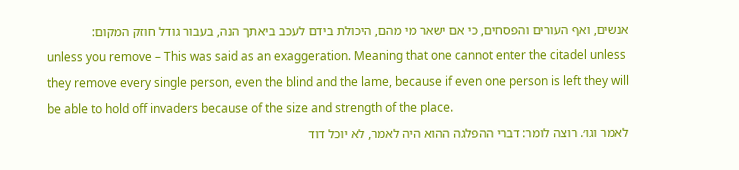אנשים, ואף העורים והפסחים, כי אם ישאר מי מהם, היכולת בידם לעכב ביאתך הנה, בעבור גודל חוזק המקום:
unless you remove – This was said as an exaggeration. Meaning that one cannot enter the citadel unless they remove every single person, even the blind and the lame, because if even one person is left they will be able to hold off invaders because of the size and strength of the place.
לאמר וגו׳. רוצה לומר: דברי ההפלגה ההוא היה לאמר, לא יוכל דוד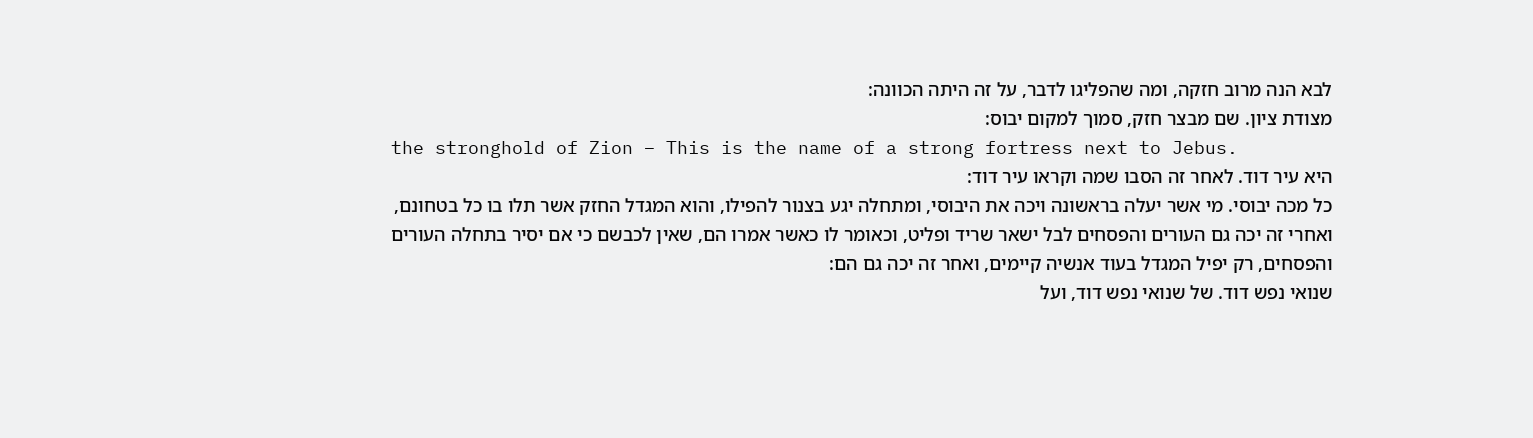לבא הנה מרוב חזקה, ומה שהפליגו לדבר, על זה היתה הכוונה:
מצודת ציון. שם מבצר חזק, סמוך למקום יבוס:
the stronghold of Zion – This is the name of a strong fortress next to Jebus.
היא עיר דוד. לאחר זה הסבו שמה וקראו עיר דוד:
כל מכה יבוסי. מי אשר יעלה בראשונה ויכה את היבוסי, ומתחלה יגע בצנור להפילו, והוא המגדל החזק אשר תלו בו כל בטחונם, ואחרי זה יכה גם העורים והפסחים לבל ישאר שריד ופליט, וכאומר לו כאשר אמרו הם, שאין לכבשם כי אם יסיר בתחלה העורים והפסחים, רק יפיל המגדל בעוד אנשיה קיימים, ואחר זה יכה גם הם:
שנואי נפש דוד. של שנואי נפש דוד, ועל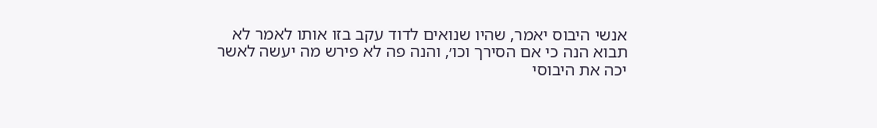אנשי היבוס יאמר, שהיו שנואים לדוד עקב בזו אותו לאמר לא תבוא הנה כי אם הסירך וכו׳, והנה פה לא פירש מה יעשה לאשר יכה את היבוסי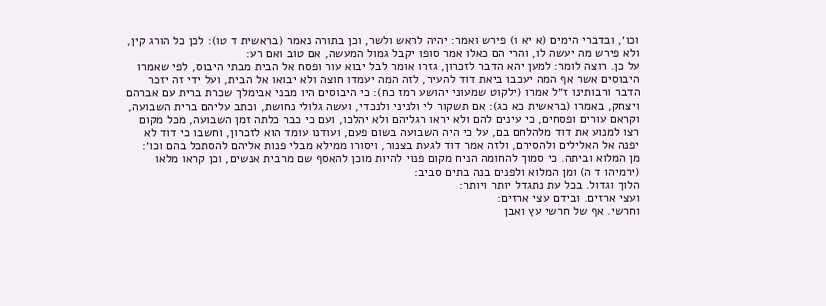וכו׳, ובדברי הימים (א יא ו) פירש ואמר: יהיה לראש ולשר, וכן בתורה נאמר (בראשית ד טו): לכן כל הורג קין, ולא פירש מה יעשה לו, והרי הם כאלו אמר סופו יקבל גמול המעשה, אם טוב ואם רע:
על כן. רוצה לומר: למען יהא הדבר לזכרון, גזרו אומר לבל יבוא עור ופסח אל הבית מבתי היבוס, לפי שאמרו היבוסים אשר אף המה יעכבו ביאת דוד להעיר, לזה המה יעמדו חוצה ולא יבואו אל הבית, ועל ידי זה יזכר הדבר ורבותינו ז״ל אמרו (ילקוט שמעוני יהושע רמז כח): כי היבוסים היו מבני אבימלך שכרת ברית עם אברהם ויצחק, באמרו (בראשית כא כג): אם תשקור לי ולניני ולנכדי, ועשה גלולי נחושת, וכתב עליהם ברית השבועה, וקראם עורים ופסחים, כי עינים להם ולא יראו רגליהם ולא יהלכו, ועם כי כבר כלתה זמן השבועה, מכל מקום רצו למנוע את דוד מלהלחם בם, על כי היה השבועה בשום פעם, ועודנו עומד הוא לזכרון, וחשבו כי דוד לא יפנה אל האלילים ולהסירם, ולזה אמר דוד לגעת בצנור, ויסורו ממילא מבלי פנות אליהם להסתכל בהם וכו׳:
מן המלוא וביתה. כי סמוך להחומה הניח מקום פנוי להיות מוכן להאסף שם מרבית אנשים, וכן קראו מלאו (ירמיהו ד ה) ומן המלוא ולפנים בנה בתים סביב:
הלוך וגדול. בכל עת נתגדל יותר ויותר:
ועצי ארזים. ובידם עצי ארזים:
וחרשי. אף של חרשי עץ ואבן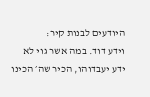היודעים לבנות קיר:
וידע דוד. במה אשר גוי לא ידע יעבדוהו, הכיר שה׳ הכינו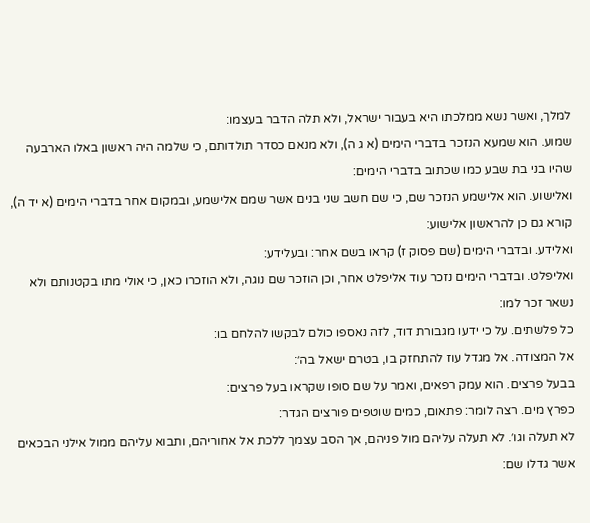למלך, ואשר נשא ממלכתו היא בעבור ישראל, ולא תלה הדבר בעצמו:
שמוע. הוא שמעא הנזכר בדברי הימים (א ג ה), ולא מנאם כסדר תולדותם, כי שלמה היה ראשון באלו הארבעה שהיו בני בת שבע כמו שכתוב בדברי הימים:
ואלישוע. הוא אלישמע הנזכר שם, כי שם חשב שני בנים אשר שמם אלישמע, ובמקום אחר בדברי הימים (א יד ה), קורא גם כן להראשון אלישוע:
ואלידע. ובדברי הימים (שם פסוק ז) קראו בשם אחר: ובעלידע:
ואליפלט. ובדברי הימים נזכר עוד אליפלט אחר, וכן הוזכר שם נוגה, ולא הוזכרו כאן, כי אולי מתו בקטנותם ולא נשאר זכר למו:
כל פלשתים. על כי ידעו מגבורת דוד, לזה נאספו כולם לבקשו להלחם בו:
אל המצודה. אל מגדל עוז להתחזק בו, בטרם ישאל בה׳:
בבעל פרצים. הוא עמק רפאים, ואמר על שם סופו שקראו בעל פרצים:
כפרץ מים. רצה לומר: פתאום, כמים שוטפים פורצים הגדר:
לא תעלה וגו׳. לא תעלה עליהם מול פניהם, אך הסב עצמך ללכת אל אחוריהם, ותבוא עליהם ממול אילני הבכאים אשר גדלו שם: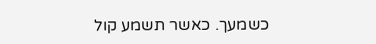כשמעך. כאשר תשמע קול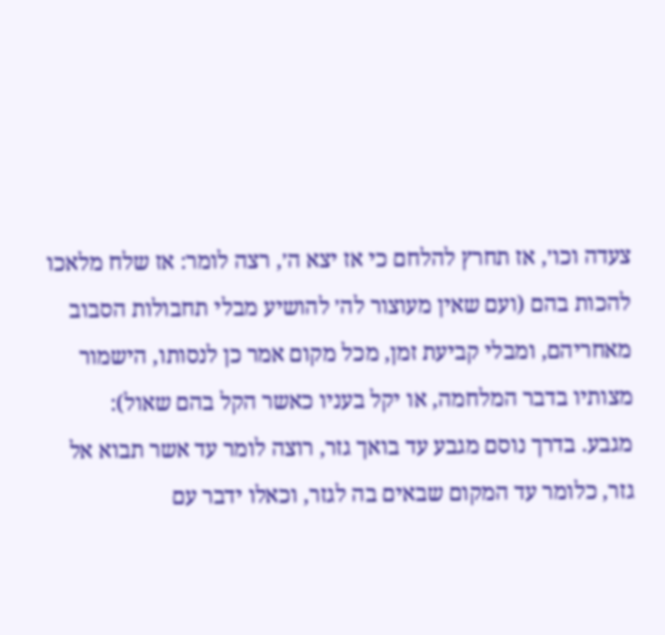צעדה וכו׳, אז תחרץ להלחם כי אז יצא ה׳, רצה לומר: אז שלח מלאכו להכות בהם (ועם שאין מעוצור לה׳ להושיע מבלי תחבולות הסבוב מאחריהם, ומבלי קביעת זמן, מכל מקום אמר כן לנסותו, הישמור מצותיו בדבר המלחמה, או יקל בעניו כאשר הקל בהם שאול):
מגבע. בדרך נוסם מגבע עד בואך גזר, רוצה לומר עד אשר תבוא אל גזר, כלומר עד המקום שבאים בה לגזר, וכאלו ידבר עם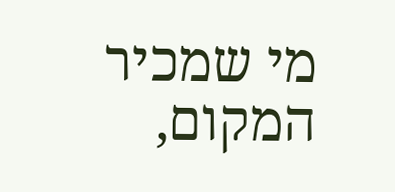מי שמכיר המקום,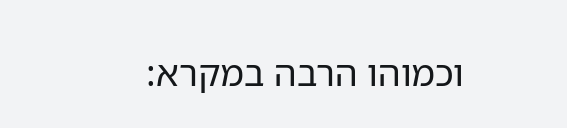וכמוהו הרבה במקרא: